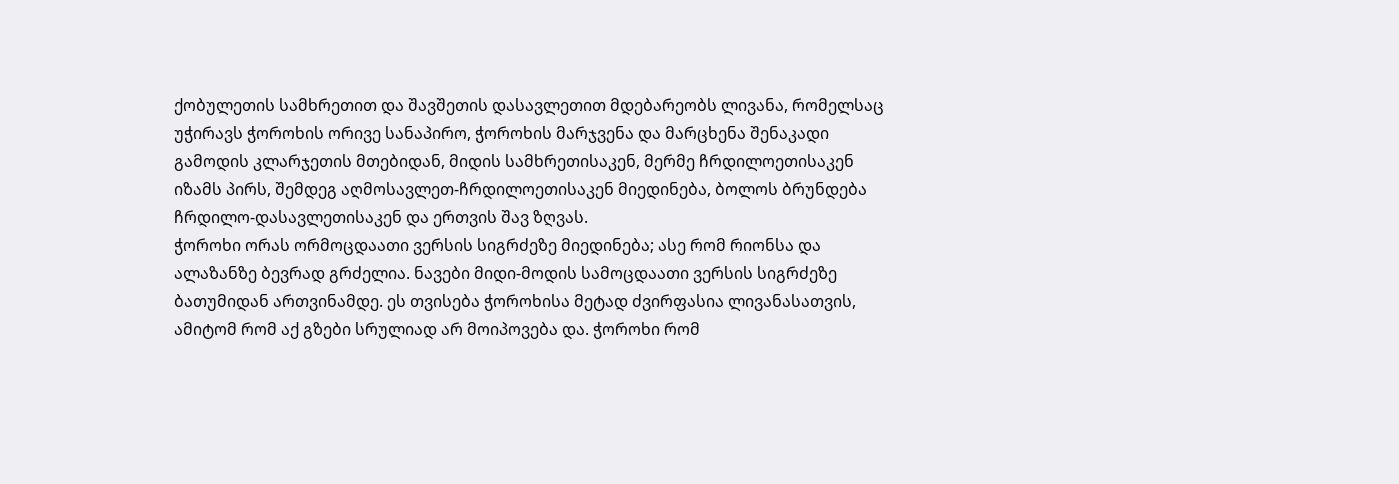ქობულეთის სამხრეთით და შავშეთის დასავლეთით მდებარეობს ლივანა, რომელსაც უჭირავს ჭოროხის ორივე სანაპირო, ჭოროხის მარჯვენა და მარცხენა შენაკადი გამოდის კლარჯეთის მთებიდან, მიდის სამხრეთისაკენ, მერმე ჩრდილოეთისაკენ იზამს პირს, შემდეგ აღმოსავლეთ-ჩრდილოეთისაკენ მიედინება, ბოლოს ბრუნდება ჩრდილო-დასავლეთისაკენ და ერთვის შავ ზღვას.
ჭოროხი ორას ორმოცდაათი ვერსის სიგრძეზე მიედინება; ასე რომ რიონსა და ალაზანზე ბევრად გრძელია. ნავები მიდი-მოდის სამოცდაათი ვერსის სიგრძეზე ბათუმიდან ართვინამდე. ეს თვისება ჭოროხისა მეტად ძვირფასია ლივანასათვის, ამიტომ რომ აქ გზები სრულიად არ მოიპოვება და. ჭოროხი რომ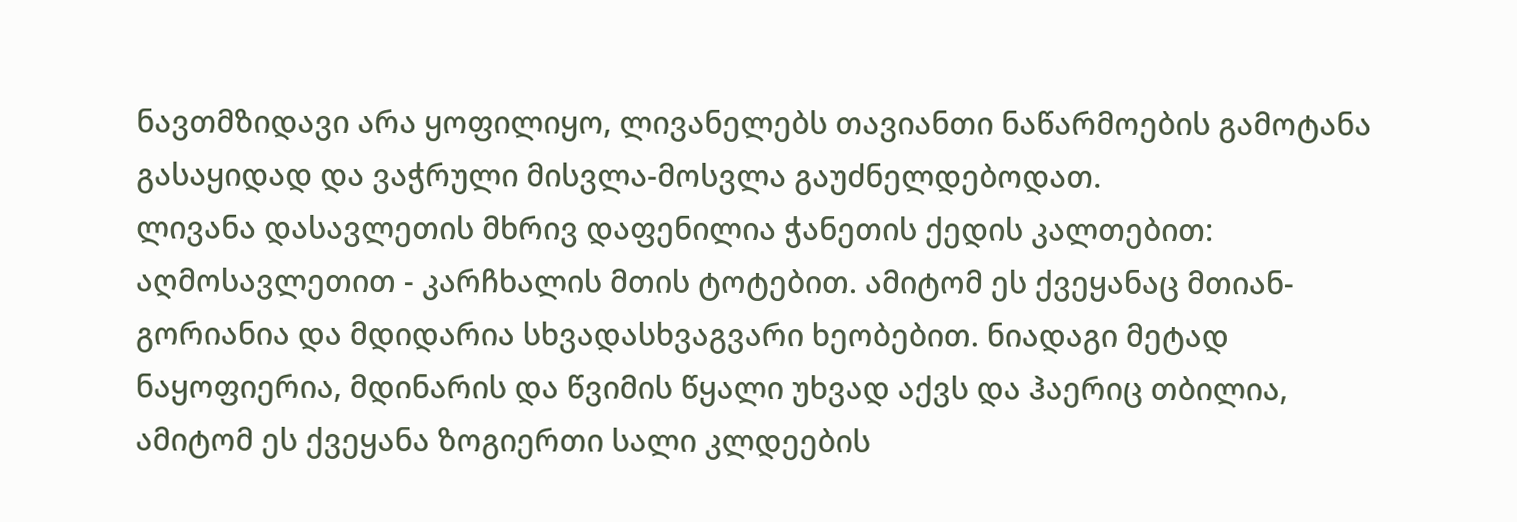ნავთმზიდავი არა ყოფილიყო, ლივანელებს თავიანთი ნაწარმოების გამოტანა გასაყიდად და ვაჭრული მისვლა-მოსვლა გაუძნელდებოდათ.
ლივანა დასავლეთის მხრივ დაფენილია ჭანეთის ქედის კალთებით: აღმოსავლეთით - კარჩხალის მთის ტოტებით. ამიტომ ეს ქვეყანაც მთიან-გორიანია და მდიდარია სხვადასხვაგვარი ხეობებით. ნიადაგი მეტად ნაყოფიერია, მდინარის და წვიმის წყალი უხვად აქვს და ჰაერიც თბილია, ამიტომ ეს ქვეყანა ზოგიერთი სალი კლდეების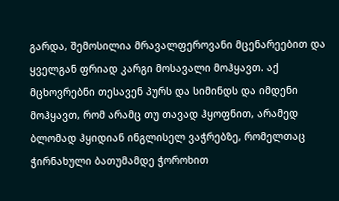გარდა, შემოსილია მრავალფეროვანი მცენარეებით და ყველგან ფრიად კარგი მოსავალი მოჰყავთ. აქ მცხოვრებნი თესავენ პურს და სიმინდს და იმდენი მოჰყავთ, რომ არამც თუ თავად ჰყოფნით, არამედ ბლომად ჰყიდიან ინგლისელ ვაჭრებზე, რომელთაც ჭირნახული ბათუმამდე ჭოროხით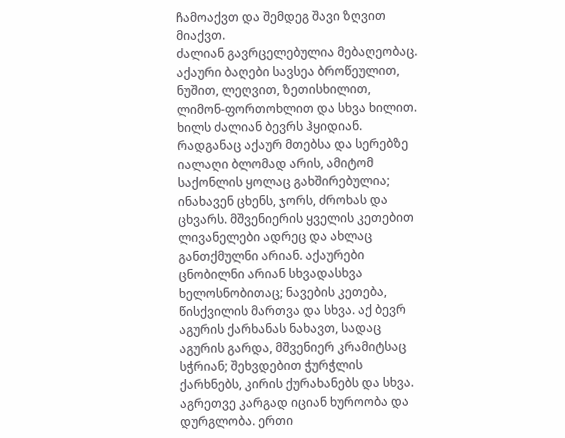ჩამოაქვთ და შემდეგ შავი ზღვით მიაქვთ.
ძალიან გავრცელებულია მებაღეობაც. აქაური ბაღები სავსეა ბროწეულით, ნუშით, ლეღვით, ზეთისხილით, ლიმონ-ფორთოხლით და სხვა ხილით. ხილს ძალიან ბევრს ჰყიდიან. რადგანაც აქაურ მთებსა და სერებზე იალაღი ბლომად არის, ამიტომ საქონლის ყოლაც გახშირებულია; ინახავენ ცხენს, ჯორს, ძროხას და ცხვარს. მშვენიერის ყველის კეთებით ლივანელები ადრეც და ახლაც განთქმულნი არიან. აქაურები ცნობილნი არიან სხვადასხვა ხელოსნობითაც; ნავების კეთება, წისქვილის მართვა და სხვა. აქ ბევრ აგურის ქარხანას ნახავთ, სადაც აგურის გარდა, მშვენიერ კრამიტსაც სჭრიან; შეხვდებით ჭურჭლის ქარხნებს, კირის ქურახანებს და სხვა. აგრეთვე კარგად იციან ხუროობა და დურგლობა. ერთი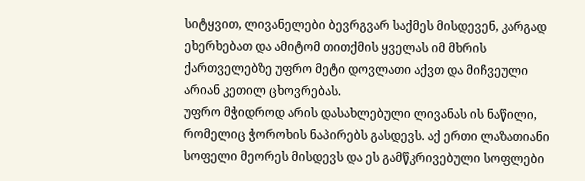სიტყვით, ლივანელები ბევრგვარ საქმეს მისდევენ, კარგად ეხერხებათ და ამიტომ თითქმის ყველას იმ მხრის ქართველებზე უფრო მეტი დოვლათი აქვთ და მიჩვეული არიან კეთილ ცხოვრებას.
უფრო მჭიდროდ არის დასახლებული ლივანას ის ნაწილი, რომელიც ჭოროხის ნაპირებს გასდევს. აქ ერთი ლაზათიანი სოფელი მეორეს მისდევს და ეს გამწკრივებული სოფლები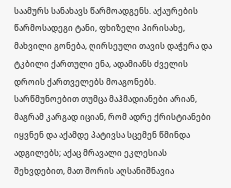საამურს სანახავს წარმოადგენს. აქაურების წარმოსადეგი ტანი, ფხიზელი პირისახე, მახვილი გონება, ღირსეული თავის დაჭერა და ტკბილი ქართული ენა, ადამიანს ძველის დროის ქართველებს მოაგონებს. სარწმუნოებით თუმცა მაჰმადიანები არიან, მაგრამ კარგად იციან, რომ ადრე ქრისტიანები იყვნენ და აქამდე პატივსა სცემენ წმინდა ადგილებს; აქაც მრავალი ეკლესიას შეხვდებით, მათ შორის აღსანიშნავია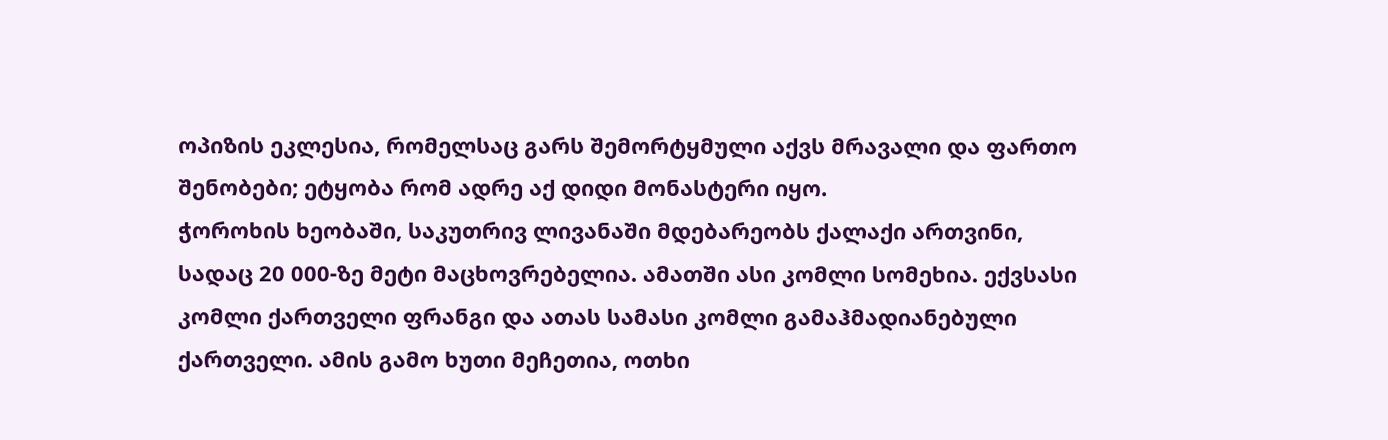ოპიზის ეკლესია, რომელსაც გარს შემორტყმული აქვს მრავალი და ფართო შენობები; ეტყობა რომ ადრე აქ დიდი მონასტერი იყო.
ჭოროხის ხეობაში, საკუთრივ ლივანაში მდებარეობს ქალაქი ართვინი, სადაც 20 000-ზე მეტი მაცხოვრებელია. ამათში ასი კომლი სომეხია. ექვსასი კომლი ქართველი ფრანგი და ათას სამასი კომლი გამაჰმადიანებული ქართველი. ამის გამო ხუთი მეჩეთია, ოთხი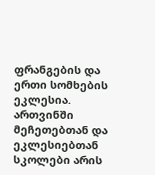ფრანგების და ერთი სომხების ეკლესია. ართვინში მეჩეთებთან და ეკლესიებთან სკოლები არის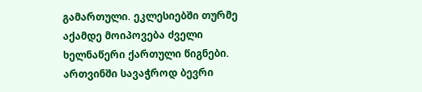გამართული. ეკლესიებში თურმე აქამდე მოიპოვება ძველი ხელნაწერი ქართული წიგნები.
ართვინში სავაჭროდ ბევრი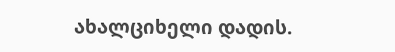ახალციხელი დადის.